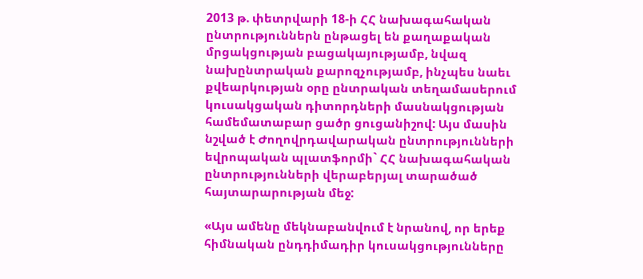2013 թ. փետրվարի 18-ի ՀՀ նախագահական ընտրություններն ընթացել են քաղաքական մրցակցության բացակայությամբ, նվազ նախընտրական քարոզչությամբ, ինչպես նաեւ քվեարկության օրը ընտրական տեղամասերում կուսակցական դիտորդների մասնակցության համեմատաբար ցածր ցուցանիշով: Այս մասին նշված է Ժողովրդավարական ընտրությունների եվրոպական պլատֆորմի` ՀՀ նախագահական ընտրությունների վերաբերյալ տարածած հայտարարության մեջ:

«Այս ամենը մեկնաբանվում է նրանով, որ երեք հիմնական ընդդիմադիր կուսակցությունները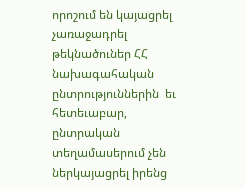որոշում են կայացրել չառաջադրել թեկնածուներ ՀՀ նախագահական ընտրություններին  եւ հետեւաբար, ընտրական տեղամասերում չեն ներկայացրել իրենց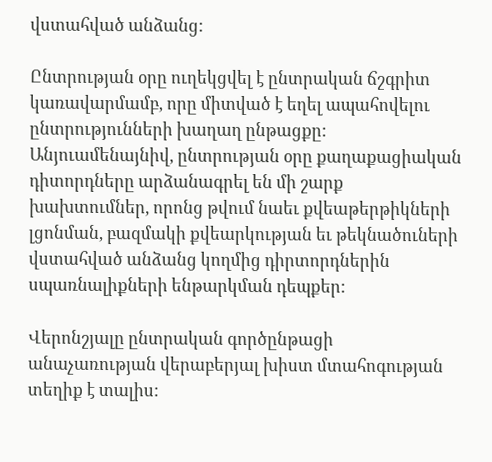վստահված անձանց:

Ընտրության օրը ուղեկցվել է ընտրական ճշգրիտ կառավարմամբ, որը միտված է եղել ապահովելու ընտրությունների խաղաղ ընթացքը: Անյուամենայնիվ, ընտրության օրը քաղաքացիական դիտորդները արձանագրել են մի շարք խախտումներ, որոնց թվում նաեւ քվեաթերթիկների լցոնման, բազմակի քվեարկության եւ թեկնածուների վստահված անձանց կողմից դիրտորդներին սպառնալիքների ենթարկման դեպքեր:

Վերոնշյալը ընտրական գործընթացի անաչառության վերաբերյալ խիստ մտահոգության տեղիք է տալիս: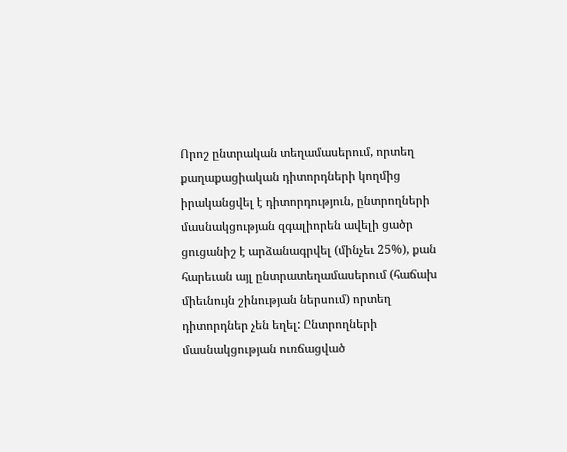Որոշ ընտրական տեղամասերում, որտեղ քաղաքացիական դիտորդների կողմից իրականցվել է դիտորդություն, ընտրողների մասնակցության զգալիորեն ավելի ցածր ցուցանիշ է արձանագրվել (մինչեւ 25%), քան հարեւան այլ ընտրատեղամասերում (հաճախ միեւնույն շինության ներսում) որտեղ դիտորդներ չեն եղել: Ընտրողների մասնակցության ուռճացված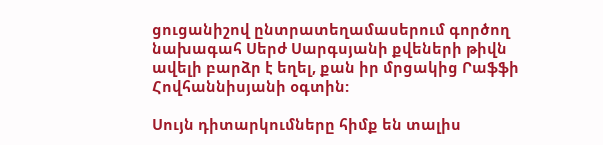ցուցանիշով ընտրատեղամասերում գործող նախագահ Սերժ Սարգսյանի քվեների թիվն ավելի բարձր է եղել, քան իր մրցակից Րաֆֆի Հովհաննիսյանի օգտին:

Սույն դիտարկումները հիմք են տալիս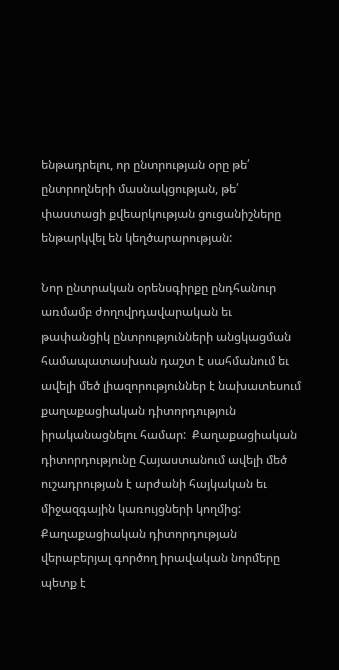ենթադրելու, որ ընտրության օրը թե՛ ընտրողների մասնակցության, թե՛ փաստացի քվեարկության ցուցանիշները ենթարկվել են կեղծարարության:

Նոր ընտրական օրենսգիրքը ընդհանուր առմամբ ժողովրդավարական եւ թափանցիկ ընտրությունների անցկացման համապատասխան դաշտ է սահմանում եւ ավելի մեծ լիազորություններ է նախատեսում քաղաքացիական դիտորդություն իրականացնելու համար:  Քաղաքացիական դիտորդությունը Հայաստանում ավելի մեծ ուշադրության է արժանի հայկական եւ միջազգային կառույցների կողմից: Քաղաքացիական դիտորդության վերաբերյալ գործող իրավական նորմերը պետք է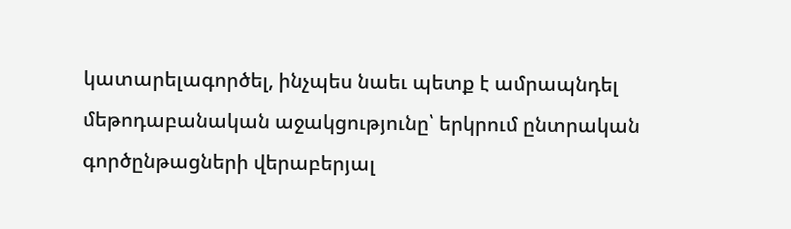կատարելագործել, ինչպես նաեւ պետք է ամրապնդել մեթոդաբանական աջակցությունը՝ երկրում ընտրական գործընթացների վերաբերյալ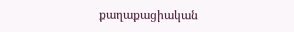քաղաքացիական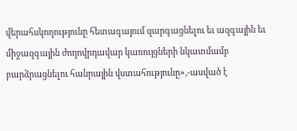վերահսկողությունը հետագայում զարգացնելու եւ ազգային եւ միջազգային ժողովրդավար կառույցների նկատմամբ բարձրացնելու հանրային վստահությունը»,-ասված է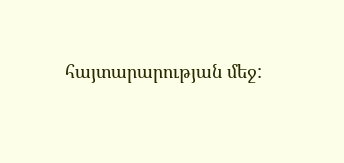հայտարարության մեջ: